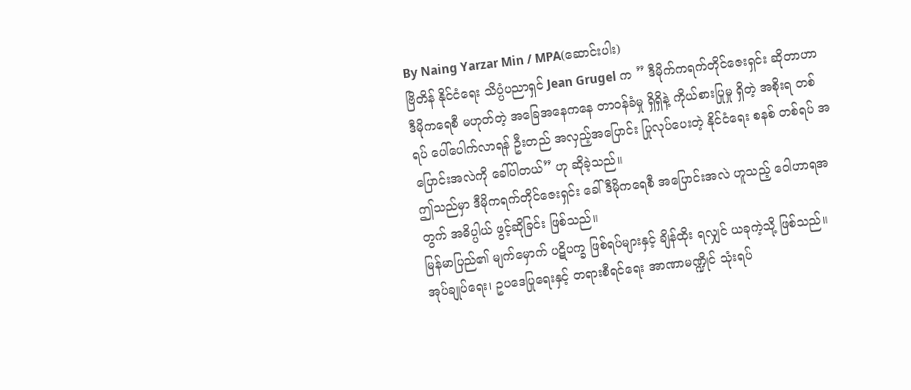By Naing Yarzar Min / MPA(ဆောင်းပါး)
ဗြိတိန် နိုင်ငံရေး သိပ္ပံပညာရှင် Jean Grugel က ” ဒီမိုက်ကရက်တိုင်ဇေးရှင်း ဆိုတာဟာ ဒီမိုကရေစီ မဟုတ်တဲ့ အခြေအနေကနေ တာဝန်ခံမှု ရှိရှိနဲ့ ကိုယ်စားပြုမှု ရှိတဲ့ အစိုးရ တစ်ရပ် ပေါ်ပေါက်လာရန် ဦးတည် အလှည့်အပြောင်း ပြုလုပ်ပေးတဲ့ နိုင်ငံရေး စနစ် တစ်ရပ် အပြောင်းအလဲကို ခေါ်ပါတယ်” ဟု ဆိုခဲ့သည်။
ဤသည်မှာ ဒီမိုကရက်တိုင်ဇေးရှင်း ခေါ် ဒီမိုကရေစီ အပြောင်းအလဲ ဟူသည့် ဝေါဟာရအတွက် အဓိပ္ပါယ် ဖွင့်ဆိုခြင်း ဖြစ်သည်။
မြန်မာပြည်၏ မျက်မှောက် ပဋိပက္ခ ဖြစ်ရပ်များနှင့် ချိန်ထိုး ရလျှင် ယခုကဲ့သို့ ဖြစ်သည်။
အုပ်ချုပ်ရေး၊ ဥပဒေပြုရေးနှင့် တရားစီရင်ရေး အာဏာမဏ္ဍိုင် သုံးရပ်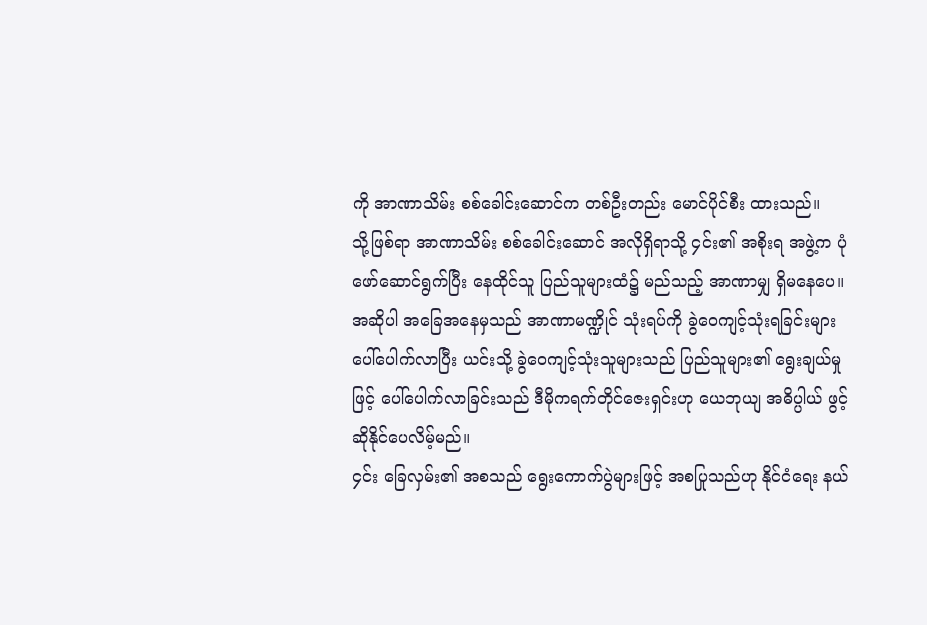ကို အာဏာသိမ်း စစ်ခေါင်းဆောင်က တစ်ဦးတည်း မောင်ပိုင်စီး ထားသည်။
သို့ဖြစ်ရာ အာဏာသိမ်း စစ်ခေါင်းဆောင် အလိုရှိရာသို့ ၄င်း၏ အစိုးရ အဖွဲ့က ပုံဖော်ဆောင်ရွက်ပြီး နေထိုင်သူ ပြည်သူများထံ၌ မည်သည့် အာဏာမျှ ရှိမနေပေ။
အဆိုပါ အခြေအနေမှသည် အာဏာမဏ္ဍိုင် သုံးရပ်ကို ခွဲဝေကျင့်သုံးရခြင်းများ ပေါ်ပေါက်လာပြီး ယင်းသို့ ခွဲဝေကျင့်သုံးသူများသည် ပြည်သူများ၏ ရွေးချယ်မှုဖြင့် ပေါ်ပေါက်လာခြင်းသည် ဒီမိုကရက်တိုင်ဇေးရှင်းဟု ယေဘုယျ အဓိပ္ပါယ် ဖွင့်ဆိုနိုင်ပေလိမ့်မည်။
၄င်း ခြေလှမ်း၏ အစသည် ရွေးကောက်ပွဲများဖြင့် အစပြုသည်ဟု နိုင်ငံရေး နယ်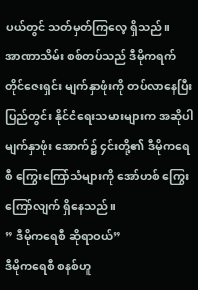ပယ်တွင် သတ်မှတ်ကြလေ့ ရှိသည်။
အာဏာသိမ်း စစ်တပ်သည် ဒီမိုကရက်တိုင်ဇေးရှင်း မျက်နှာဖုံးကို တပ်လာနေပြီး ပြည်တွင်း နိုင်ငံရေးသမားများက အဆိုပါ မျက်နှာဖုံး အောက်၌ ၄င်းတို့၏ ဒီမိုကရေစီ ကြွေးကြော်သံများကို အော်ဟစ် ကြွေးကြော်လျက် ရှိနေသည်။
” ဒီမိုကရေစီ ဆိုရာဝယ်”
ဒီမိုကရေစီ စနစ်ဟူ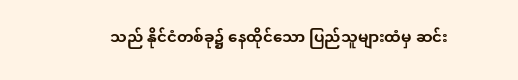သည် နိုင်ငံတစ်ခု၌ နေထိုင်သော ပြည်သူများထံမှ ဆင်း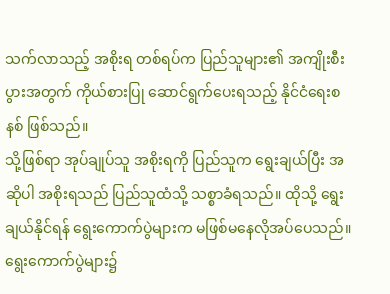သက်လာသည့် အစိုးရ တစ်ရပ်က ပြည်သူများ၏ အကျိုးစီးပွားအတွက် ကိုယ်စားပြု ဆောင်ရွက်ပေးရသည့် နိုင်ငံရေးစနစ် ဖြစ်သည်။
သို့ဖြစ်ရာ အုပ်ချုပ်သူ အစိုးရကို ပြည်သူက ရွေးချယ်ပြီး အဆိုပါ အစိုးရသည် ပြည်သူထံသို့ သစ္စာခံရသည်။ ထိုသို့ ရွေးချယ်နိုင်ရန် ရွေးကောက်ပွဲများက မဖြစ်မနေလိုအပ်ပေသည်။
ရွေးကောက်ပွဲများ၌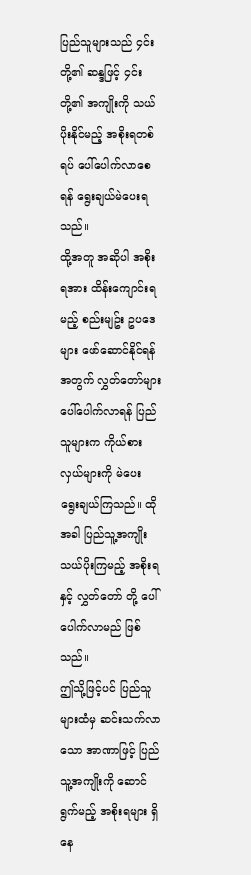ပြည်သူများသည် ၄င်းတို့၏ ဆန္ဒဖြင့် ၄င်းတို့၏ အကျိုးကို သယ်ပိုးနိုင်မည့် အစိုးရတစ်ရပ် ပေါ်ပေါက်လာစေရန် ရွေးချယ်မဲပေးရသည်။
ထို့အတူ အဆိုပါ အစိုးရအား ထိန်းကျောင်းရမည့် စည်းမျဥ်း ဥပဒေများ ဖော်ဆောင်နိုင်ရန်အတွက် လွှတ်တော်များ ပေါ်ပေါက်လာရန် ပြည်သူများက ကိုယ်စားလှယ်များကို မဲပေး ရွေးချယ်ကြသည်။ ထိုအခါ ပြည်သူ့အကျိုး သယ်ပိုးကြမည့် အစိုးရနှင့် လွှတ်တော် တို့ ပေါ်ပေါက်လာမည် ဖြစ်သည်။
ဤသို့ဖြင့်ပင် ပြည်သူများထံမှ ဆင်းသက်လာသော အာဏာဖြင့် ပြည်သူ့အကျိုးကို ဆောင်ရွက်မည့် အစိုးရများ ရှိနေ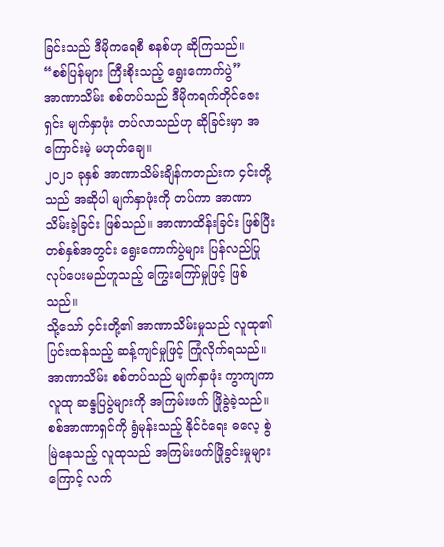ခြင်းသည် ဒီမိုကရေစီ စနစ်ဟု ဆိုကြသည်။
“စစ်ပြန်များ ကြီးစိုးသည့် ရွေးကောက်ပွဲ”
အာဏာသိမ်း စစ်တပ်သည် ဒီမိုကရက်တိုင်ဇေးရှင်း မျက်နှာဖုံး တပ်လာသည်ဟု ဆိုခြင်းမှာ အကြောင်းမဲ့ မဟုတ်ချေ။
၂၀၂၁ ခုနှစ် အာဏာသိမ်းချိန်ကတည်းက ၄င်းတို့သည် အဆိုပါ မျက်နှာဖုံးကို တပ်ကာ အာဏာသိမ်းခဲ့ခြင်း ဖြစ်သည်။ အာဏာထိန်းခြင်း ဖြစ်ပြီး တစ်နှစ်အတွင်း ရွေးကောက်ပွဲများ ပြန်လည်ပြုလုပ်ပေးမည်ဟူသည့် ကြွေးကြော်မှုဖြင့် ဖြစ်သည်။
သို့သော် ၄င်းတို့၏ အာဏာသိမ်းမှုသည် လူထု၏ ပြင်းထန်သည့် ဆန့်ကျင်မှုဖြင့် ကြုံလိုက်ရသည်။ အာဏာသိမ်း စစ်တပ်သည် မျက်နှာဖုံး ကွာကျကာ လူထု ဆန္ဒပြပွဲများကို အကြမ်းဖက် ဖြိုခွဲခဲ့သည်။
စစ်အာဏာရှင်ကို ရွံမုန်းသည့် နိုင်ငံရေး ဓလေ့ စွဲမြဲနေသည့် လူထုသည် အကြမ်းဖက်ဖြိုခွင်းမှုများကြောင့် လက်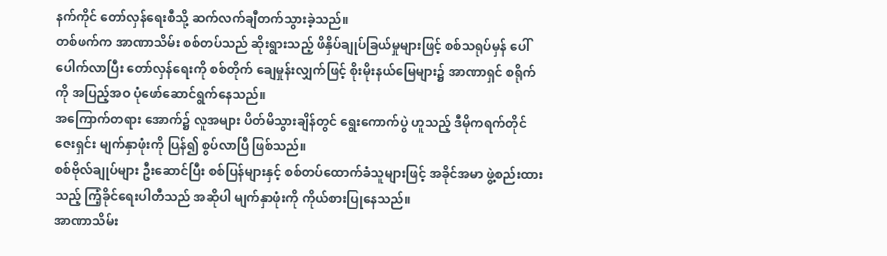နက်ကိုင် တော်လှန်ရေးစီသို့ ဆက်လက်ချီတက်သွားခဲ့သည်။
တစ်ဖက်က အာဏာသိမ်း စစ်တပ်သည် ဆိုးရွားသည့် ဖိနှိပ်ချုပ်ခြယ်မှုများဖြင့် စစ်သရုပ်မှန် ပေါ်ပေါက်လာပြီး တော်လှန်ရေးကို စစ်တိုက် ချေမှုန်းလျှက်ဖြင့် စိုးမိုးနယ်မြေများ၌ အာဏာရှင် စရိုက်ကို အပြည့်အဝ ပုံဖော်ဆောင်ရွက်နေသည်။
အကြောက်တရား အောက်၌ လူအများ ပိတ်မိသွားချိန်တွင် ရွေးကောက်ပွဲ ဟူသည့် ဒီမိုကရက်တိုင်ဇေးရှင်း မျက်နှာဖုံးကို ပြန်၍ စွပ်လာပြီ ဖြစ်သည်။
စစ်ဗိုလ်ချုပ်များ ဦးဆောင်ပြီး စစ်ပြန်များနှင့် စစ်တပ်ထောက်ခံသူများဖြင့် အခိုင်အမာ ဖွဲ့စည်းထားသည့် ကြံ့ခိုင်ရေးပါတီသည် အဆိုပါ မျက်နှာဖုံးကို ကိုယ်စားပြုနေသည်။
အာဏာသိမ်း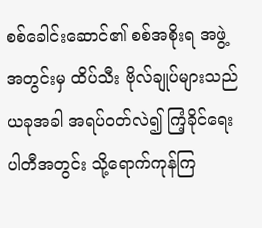စစ်ခေါင်းဆောင်၏ စစ်အစိုးရ အဖွဲ့အတွင်းမှ ထိပ်သီး ဗိုလ်ချုပ်များသည် ယခုအခါ အရပ်ဝတ်လဲ၍ ကြံ့ခိုင်ရေး ပါတီအတွင်း သို့ရောက်ကုန်ကြ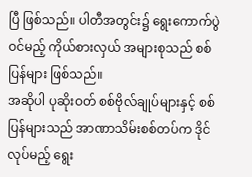ပြီ ဖြစ်သည်။ ပါတီအတွင်း၌ ရွေးကောက်ပွဲဝင်မည့် ကိုယ်စားလှယ် အများစုသည် စစ်ပြန်များ ဖြစ်သည်။
အဆိုပါ ပုဆိုးဝတ် စစ်ဗိုလ်ချုပ်များနှင့် စစ်ပြန်များသည် အာဏာသိမ်းစစ်တပ်က ဒိုင်လုပ်မည့် ရွေး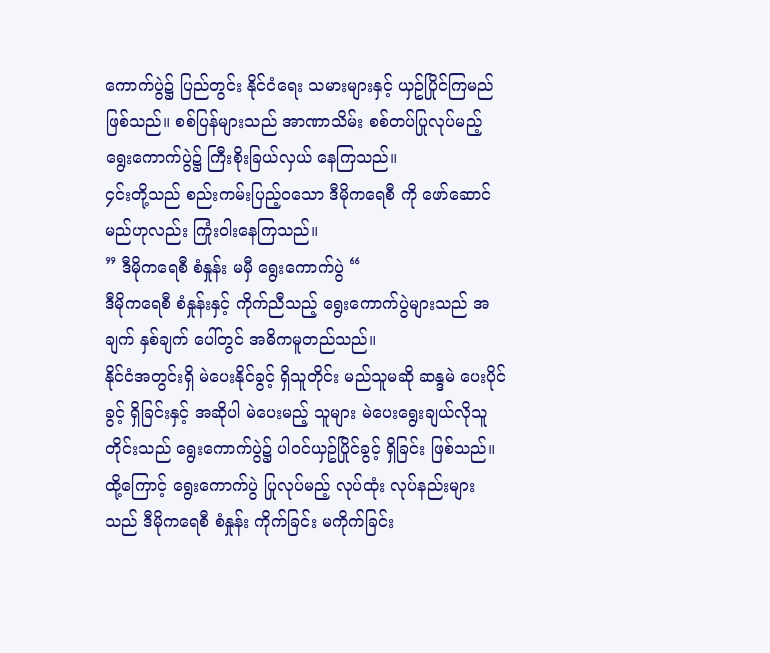ကောက်ပွဲ၌ ပြည်တွင်း နိုင်ငံရေး သမားများနှင့် ယှဥ်ပြိုင်ကြမည် ဖြစ်သည်။ စစ်ပြန်များသည် အာဏာသိမ်း စစ်တပ်ပြုလုပ်မည့် ရွေးကောက်ပွဲ၌ ကြီးစိုးခြယ်လှယ် နေကြသည်။
၄င်းတို့သည် စည်းကမ်းပြည့်ဝသော ဒီမိုကရေစီ ကို ဖော်ဆောင်မည်ဟုလည်း ကြုံးဝါးနေကြသည်။
” ဒီမိုကရေစီ စံနှုန်း မမှီ ရွေးကောက်ပွဲ “
ဒီမိုကရေစီ စံနှုန်းနှင့် ကိုက်ညီသည့် ရွေးကောက်ပွဲများသည် အချက် နှစ်ချက် ပေါ်တွင် အဓိကမူတည်သည်။
နိုင်ငံအတွင်းရှိ မဲပေးနိုင်ခွင့် ရှိသူတိုင်း မည်သူမဆို ဆန္ဒမဲ ပေးပိုင်ခွင့် ရှိခြင်းနှင့် အဆိုပါ မဲပေးမည့် သူများ မဲပေးရွေးချယ်လိုသူတိုင်းသည် ရွေးကောက်ပွဲ၌ ပါဝင်ယှဥ်ပြိုင်ခွင့် ရှိခြင်း ဖြစ်သည်။
ထို့ကြောင့် ရွေးကောက်ပွဲ ပြုလုပ်မည့် လုပ်ထုံး လုပ်နည်းများသည် ဒီမိုကရေစီ စံနှုန်း ကိုက်ခြင်း မကိုက်ခြင်း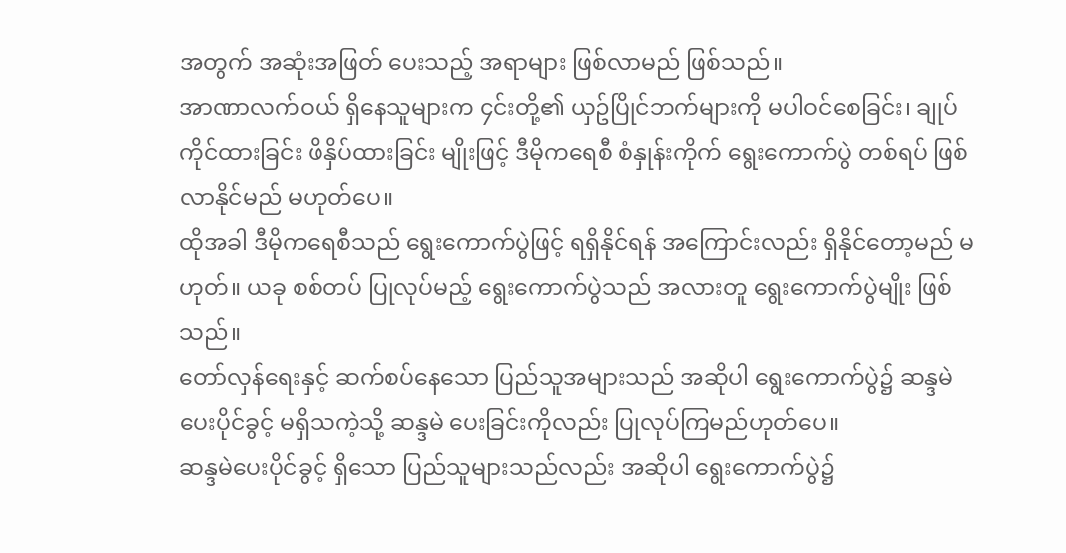အတွက် အဆုံးအဖြတ် ပေးသည့် အရာများ ဖြစ်လာမည် ဖြစ်သည်။
အာဏာလက်ဝယ် ရှိနေသူများက ၄င်းတို့၏ ယှဥ်ပြိုင်ဘက်များကို မပါဝင်စေခြင်း၊ ချုပ်ကိုင်ထားခြင်း ဖိနှိပ်ထားခြင်း မျိုးဖြင့် ဒီမိုကရေစီ စံနှုန်းကိုက် ရွေးကောက်ပွဲ တစ်ရပ် ဖြစ်လာနိုင်မည် မဟုတ်ပေ။
ထိုအခါ ဒီမိုကရေစီသည် ရွေးကောက်ပွဲဖြင့် ရရှိနိုင်ရန် အကြောင်းလည်း ရှိနိုင်တော့မည် မဟုတ်။ ယခု စစ်တပ် ပြုလုပ်မည့် ရွေးကောက်ပွဲသည် အလားတူ ရွေးကောက်ပွဲမျိုး ဖြစ်သည်။
တော်လှန်ရေးနှင့် ဆက်စပ်နေသော ပြည်သူအများသည် အဆိုပါ ရွေးကောက်ပွဲ၌ ဆန္ဒမဲ ပေးပိုင်ခွင့် မရှိသကဲ့သို့ ဆန္ဒမဲ ပေးခြင်းကိုလည်း ပြုလုပ်ကြမည်ဟုတ်ပေ။
ဆန္ဒမဲပေးပိုင်ခွင့် ရှိသော ပြည်သူများသည်လည်း အဆိုပါ ရွေးကောက်ပွဲ၌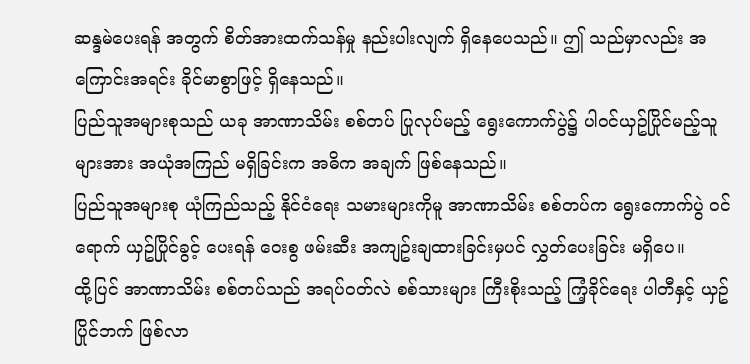ဆန္ဒမဲပေးရန် အတွက် စိတ်အားထက်သန်မှု နည်းပါးလျက် ရှိနေပေသည်။ ဤ သည်မှာလည်း အကြောင်းအရင်း ခိုင်မာစွာဖြင့် ရှိနေသည်။
ပြည်သူအများစုသည် ယခု အာဏာသိမ်း စစ်တပ် ပြုလုပ်မည့် ရွေးကောက်ပွဲ၌ ပါဝင်ယှဥ်ပြိုင်မည့်သူများအား အယုံအကြည် မရှိခြင်းက အဓိက အချက် ဖြစ်နေသည်။
ပြည်သူအများစု ယုံကြည်သည့် နိုင်ငံရေး သမားများကိုမူ အာဏာသိမ်း စစ်တပ်က ရွေးကောက်ပွဲ ဝင်ရောက် ယှဥ်ပြိုင်ခွင့် ပေးရန် ဝေးစွ ဖမ်းဆီး အကျဥ်းချထားခြင်းမှပင် လွှတ်ပေးခြင်း မရှိပေ။
ထို့ပြင် အာဏာသိမ်း စစ်တပ်သည် အရပ်ဝတ်လဲ စစ်သားများ ကြီးစိုးသည့် ကြံ့ခိုင်ရေး ပါတီနှင့် ယှဥ်ပြိုင်ဘက် ဖြစ်လာ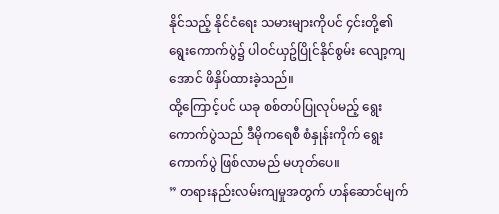နိုင်သည့် နိုင်ငံရေး သမားများကိုပင် ၄င်းတို့၏ ရွေးကောက်ပွဲ၌ ပါဝင်ယှဥ်ပြိုင်နိုင်စွမ်း လျော့ကျအောင် ဖိနှိပ်ထားခဲ့သည်။
ထို့ကြောင့်ပင် ယခု စစ်တပ်ပြုလုပ်မည့် ရွေးကောက်ပွဲသည် ဒီမိုကရေစီ စံနှုန်းကိုက် ရွေးကောက်ပွဲ ဖြစ်လာမည် မဟုတ်ပေ။
” တရားနည်းလမ်းကျမှုအတွက် ဟန်ဆောင်မျက်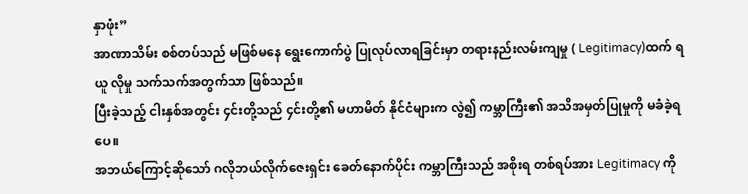နှာဖုံး”
အာဏာသိမ်း စစ်တပ်သည် မဖြစ်မနေ ရွေးကောက်ပွဲ ပြုလုပ်လာရခြင်းမှာ တရားနည်းလမ်းကျမှု ( Legitimacy)ထက် ရယူ လိုမှု သက်သက်အတွက်သာ ဖြစ်သည်။
ပြီးခဲ့သည့် ငါးနှစ်အတွင်း ၄င်းတို့သည် ၄င်းတို့၏ မဟာမိတ် နိုင်ငံများက လွဲ၍ ကမ္ဘာကြီး၏ အသိအမှတ်ပြုမှုကို မခံခဲ့ရပေ။
အဘယ်ကြောင့်ဆိုသော် ဂလိုဘယ်လိုက်ဇေးရှင်း ခေတ်နောက်ပိုင်း ကမ္ဘာကြီးသည် အစိုးရ တစ်ရပ်အား Legitimacy ကို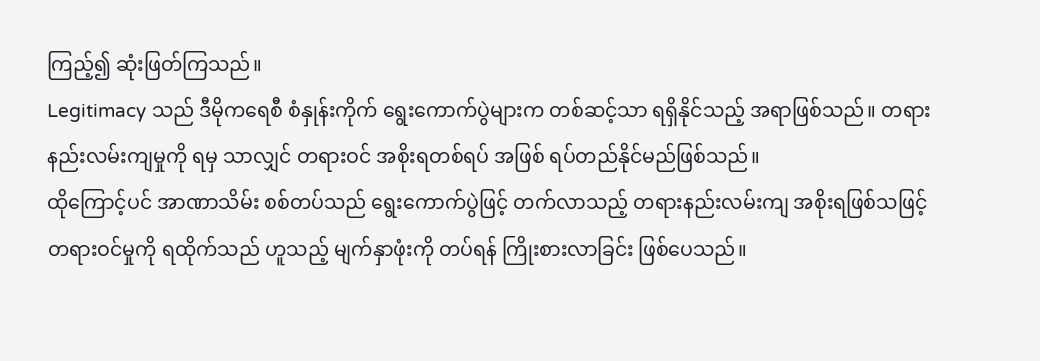ကြည့်၍ ဆုံးဖြတ်ကြသည်။
Legitimacy သည် ဒီမိုကရေစီ စံနှုန်းကိုက် ရွေးကောက်ပွဲများက တစ်ဆင့်သာ ရရှိနိုင်သည့် အရာဖြစ်သည်။ တရားနည်းလမ်းကျမှုကို ရမှ သာလျှင် တရားဝင် အစိုးရတစ်ရပ် အဖြစ် ရပ်တည်နိုင်မည်ဖြစ်သည်။
ထိုကြောင့်ပင် အာဏာသိမ်း စစ်တပ်သည် ရွေးကောက်ပွဲဖြင့် တက်လာသည့် တရားနည်းလမ်းကျ အစိုးရဖြစ်သဖြင့် တရားဝင်မှုကို ရထိုက်သည် ဟူသည့် မျက်နှာဖုံးကို တပ်ရန် ကြိုးစားလာခြင်း ဖြစ်ပေသည်။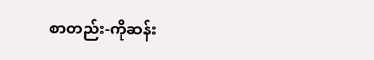စာတည်း-ကိုဆန်း